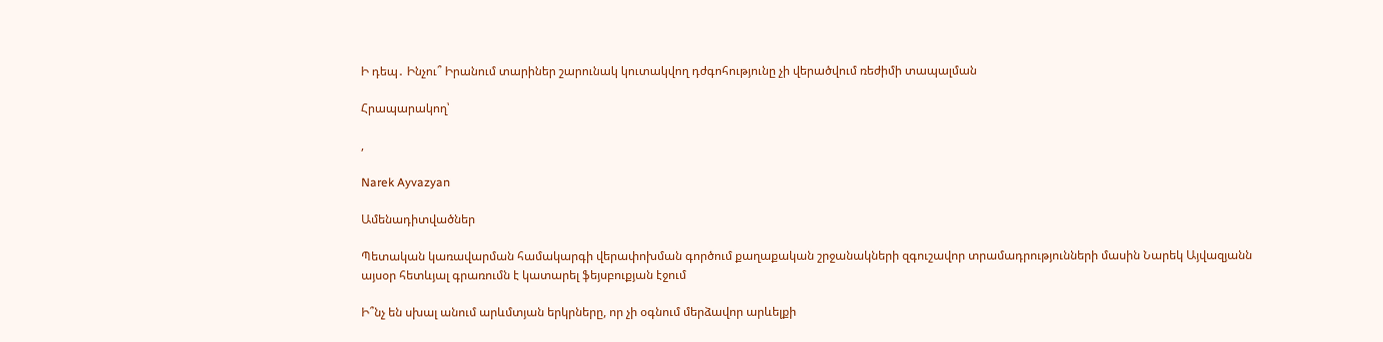Ի դեպ․ Ինչու՞ Իրանում տարիներ շարունակ կուտակվող դժգոհությունը չի վերածվում ռեժիմի տապալման

Հրապարակող՝

,

Narek Ayvazyan

Ամենադիտվածներ

Պետական կառավարման համակարգի վերափոխման գործում քաղաքական շրջանակների զգուշավոր տրամադրությունների մասին Նարեկ Այվազյանն այսօր հետևյալ գրառումն է կատարել ֆեյսբուքյան էջում

Ի՞նչ են սխալ անում արևմտյան երկրները, որ չի օգնում մերձավոր արևելքի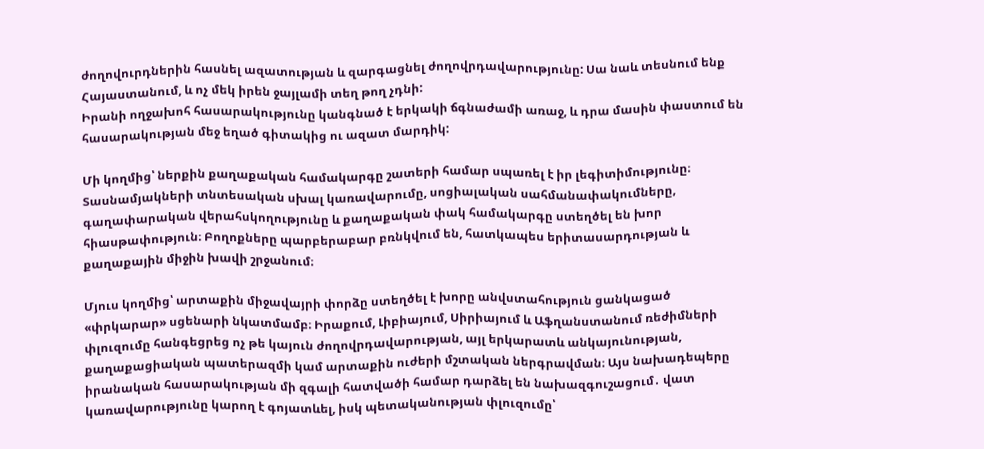ժողովուրդներին հասնել ազատության և զարգացնել ժողովրդավարությունը: Սա նաև տեսնում ենք Հայաստանում, և ոչ մեկ իրեն ջայլամի տեղ թող չդնի:
Իրանի ողջախոհ հասարակությունը կանգնած է երկակի ճգնաժամի առաջ, և դրա մասին փաստում են հասարակության մեջ եղած գիտակից ու ազատ մարդիկ:

Մի կողմից՝ ներքին քաղաքական համակարգը շատերի համար սպառել է իր լեգիտիմությունը։ Տասնամյակների տնտեսական սխալ կառավարումը, սոցիալական սահմանափակումները, գաղափարական վերահսկողությունը և քաղաքական փակ համակարգը ստեղծել են խոր հիասթափություն։ Բողոքները պարբերաբար բռնկվում են, հատկապես երիտասարդության և քաղաքային միջին խավի շրջանում։

Մյուս կողմից՝ արտաքին միջավայրի փորձը ստեղծել է խորը անվստահություն ցանկացած «փրկարար» սցենարի նկատմամբ։ Իրաքում, Լիբիայում, Սիրիայում և Աֆղանստանում ռեժիմների փլուզումը հանգեցրեց ոչ թե կայուն ժողովրդավարության, այլ երկարատև անկայունության, քաղաքացիական պատերազմի կամ արտաքին ուժերի մշտական ներգրավման։ Այս նախադեպերը իրանական հասարակության մի զգալի հատվածի համար դարձել են նախազգուշացում․ վատ կառավարությունը կարող է գոյատևել, իսկ պետականության փլուզումը՝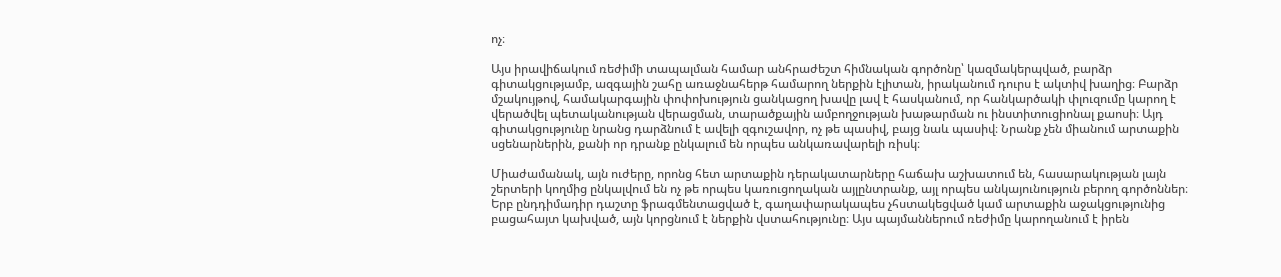ոչ։

Այս իրավիճակում ռեժիմի տապալման համար անհրաժեշտ հիմնական գործոնը՝ կազմակերպված, բարձր գիտակցությամբ, ազգային շահը առաջնահերթ համարող ներքին էլիտան, իրականում դուրս է ակտիվ խաղից։ Բարձր մշակույթով, համակարգային փոփոխություն ցանկացող խավը լավ է հասկանում, որ հանկարծակի փլուզումը կարող է վերածվել պետականության վերացման, տարածքային ամբողջության խաթարման ու ինստիտուցիոնալ քաոսի։ Այդ գիտակցությունը նրանց դարձնում է ավելի զգուշավոր, ոչ թե պասիվ, բայց նաև պասիվ։ Նրանք չեն միանում արտաքին սցենարներին, քանի որ դրանք ընկալում են որպես անկառավարելի ռիսկ։

Միաժամանակ, այն ուժերը, որոնց հետ արտաքին դերակատարները հաճախ աշխատում են, հասարակության լայն շերտերի կողմից ընկալվում են ոչ թե որպես կառուցողական այլընտրանք, այլ որպես անկայունություն բերող գործոններ։ Երբ ընդդիմադիր դաշտը ֆրագմենտացված է, գաղափարակապես չհստակեցված կամ արտաքին աջակցությունից բացահայտ կախված, այն կորցնում է ներքին վստահությունը։ Այս պայմաններում ռեժիմը կարողանում է իրեն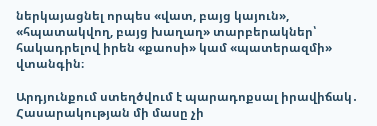ներկայացնել որպես «վատ, բայց կայուն», «հպատակվող, բայց խաղաղ» տարբերակներ՝ հակադրելով իրեն «քաոսի» կամ «պատերազմի» վտանգին։

Արդյունքում ստեղծվում է պարադոքսալ իրավիճակ․ Հասարակության մի մասը չի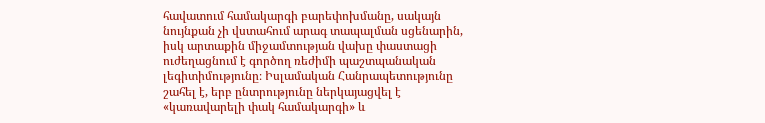հավատում համակարգի բարեփոխմանը, սակայն նույնքան չի վստահում արագ տապալման սցենարին, իսկ արտաքին միջամտության վախը փաստացի ուժեղացնում է գործող ռեժիմի պաշտպանական լեգիտիմությունը։ Իսլամական Հանրապետությունը շահել է, երբ ընտրությունը ներկայացվել է «կառավարելի փակ համակարգի» և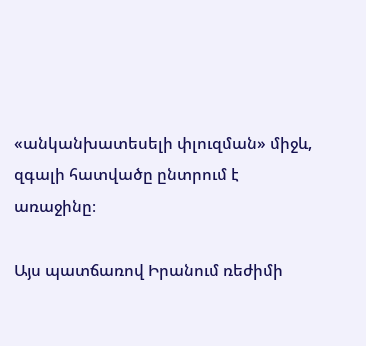«անկանխատեսելի փլուզման» միջև, զգալի հատվածը ընտրում է առաջինը։

Այս պատճառով Իրանում ռեժիմի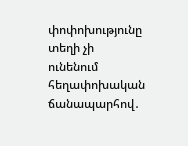փոփոխությունը տեղի չի ունենում հեղափոխական ճանապարհով․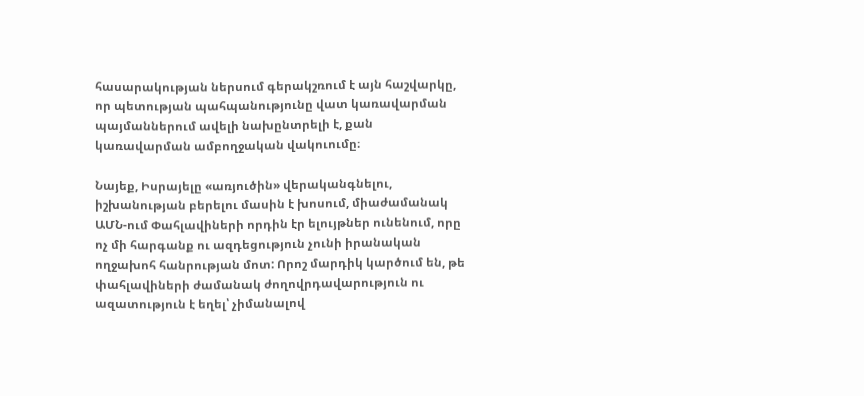հասարակության ներսում գերակշռում է այն հաշվարկը, որ պետության պահպանությունը վատ կառավարման պայմաններում ավելի նախընտրելի է, քան կառավարման ամբողջական վակուումը։

Նայեք, Իսրայելը «առյուծին» վերականգնելու, իշխանության բերելու մասին է խոսում, միաժամանակ ԱՄՆ-ում Փահլավիների որդին էր ելույթներ ունենում, որը ոչ մի հարգանք ու ազդեցություն չունի իրանական ողջախոհ հանրության մոտ: Որոշ մարդիկ կարծում են, թե փահլավիների ժամանակ ժողովրդավարություն ու ազատություն է եղել՝ չիմանալով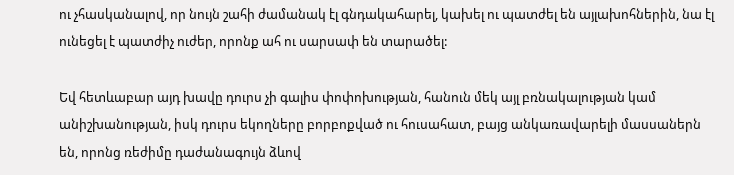ու չհասկանալով, որ նույն շահի ժամանակ էլ գնդակահարել, կախել ու պատժել են այլախոհներին, նա էլ ունեցել է պատժիչ ուժեր, որոնք ահ ու սարսափ են տարածել:

Եվ հետևաբար այդ խավը դուրս չի գալիս փոփոխության, հանուն մեկ այլ բռնակալության կամ անիշխանության, իսկ դուրս եկողները բորբոքված ու հուսահատ, բայց անկառավարելի մասսաներն են, որոնց ռեժիմը դաժանագույն ձևով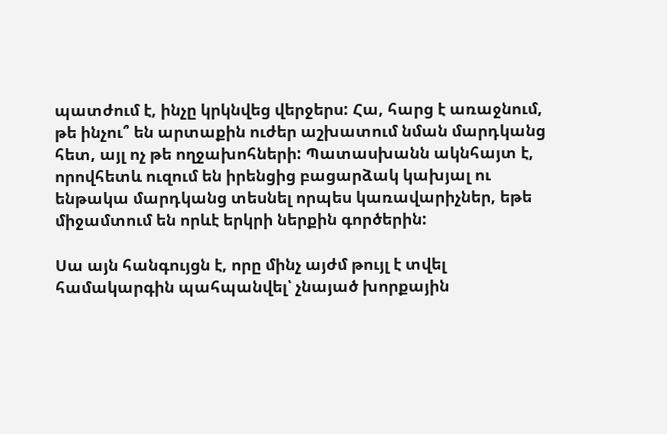պատժում է, ինչը կրկնվեց վերջերս: Հա, հարց է առաջնում, թե ինչու՞ են արտաքին ուժեր աշխատում նման մարդկանց հետ, այլ ոչ թե ողջախոհների: Պատասխանն ակնհայտ է, որովհետև ուզում են իրենցից բացարձակ կախյալ ու ենթակա մարդկանց տեսնել որպես կառավարիչներ, եթե միջամտում են որևէ երկրի ներքին գործերին:

Սա այն հանգույցն է, որը մինչ այժմ թույլ է տվել համակարգին պահպանվել՝ չնայած խորքային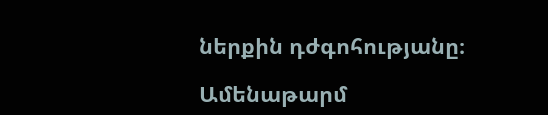ներքին դժգոհությանը։

Ամենաթարմ